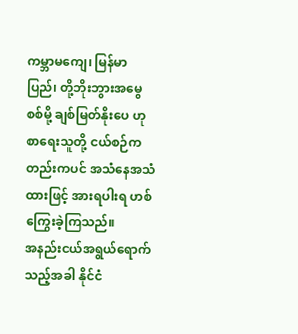ကမ္ဘာမကျေ၊ မြန်မာပြည်၊ တို့ဘိုးဘွားအမွေစစ်မို့ ချစ်မြတ်နိုးပေ ဟု စာရေးသူတို့ ငယ်စဉ်ကတည်းကပင် အသံနေအသံထားဖြင့် အားရပါးရ ဟစ်ကြွေးခဲ့ကြသည်။
အနည်းငယ်အရွယ်ရောက်သည့်အခါ နိုင်ငံ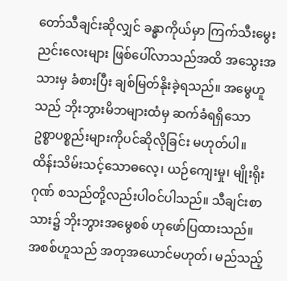တော်သီချင်းဆိုလျှင် ခန္ဓာကိုယ်မှာ ကြက်သီးမွေးညင်းလေးများ ဖြစ်ပေါ်လာသည်အထိ အသွေးအသားမှ ခံစားပြီး ချစ်မြတ်နိုးခဲ့ရသည်။ အမွေဟူသည် ဘိုးဘွားမိဘများထံမှ ဆက်ခံရရှိသော ဥစ္စာပစ္စည်းများကိုပင်ဆိုလိုခြင်း မဟုတ်ပါ။ ထိန်းသိမ်းသင့်သောဓလေ့၊ ယဉ်ကျေးမှု၊ မျိုးရိုးဂုဏ် စသည်တို့လည်းပါဝင်ပါသည်။ သီချင်းစာသား၌ ဘိုးဘွားအမွေစစ် ဟုဖော်ပြထားသည်။ အစစ်ဟူသည် အတုအယောင်မဟုတ်၊ မည်သည့်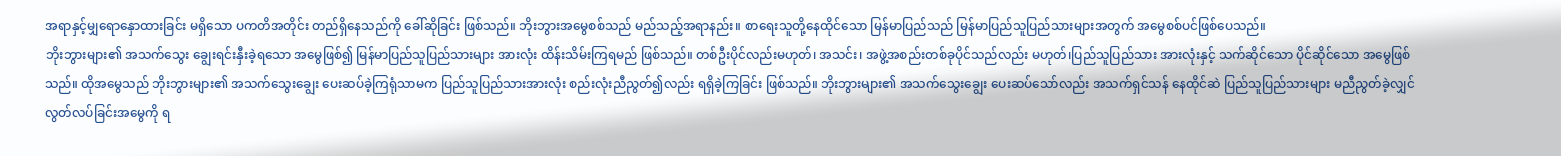အရာနှင့်မျှရောနှောထားခြင်း မရှိသော ပကတိအတိုင်း တည်ရှိနေသည်ကို ခေါ်ဆိုခြင်း ဖြစ်သည်။ ဘိုးဘွားအမွေစစ်သည် မည်သည့်အရာနည်း။ စာရေးသူတို့နေထိုင်သော မြန်မာပြည်သည် မြန်မာပြည်သူပြည်သားများအတွက် အမွေစစ်ပင်ဖြစ်ပေသည်။
ဘိုးဘွားများ၏ အသက်သွေး ချွေးရင်းနှီးခဲ့ရသော အမွေဖြစ်၍ မြန်မာပြည်သူပြည်သားများ အားလုံး ထိန်းသိမ်းကြရမည် ဖြစ်သည်။ တစ်ဦးပိုင်လည်းမဟုတ်၊ အသင်း၊ အဖွဲ့အစည်းတစ်ခုပိုင်သည်လည်း မဟုတ်၊ပြည်သူပြည်သား အားလုံးနှင့် သက်ဆိုင်သော ပိုင်ဆိုင်သော အမွေဖြစ်သည်။ ထိုအမွေသည် ဘိုးဘွားများ၏ အသက်သွေးချွေး ပေးဆပ်ခဲ့ကြရုံသာမက ပြည်သူပြည်သားအားလုံး စည်းလုံးညီညွတ်၍လည်း ရရှိခဲ့ကြခြင်း ဖြစ်သည်။ ဘိုးဘွားများ၏ အသက်သွေးချွေး ပေးဆပ်သော်လည်း အသက်ရှင်သန် နေထိုင်ဆဲ ပြည်သူပြည်သားများ မညီညွတ်ခဲ့လျှင် လွတ်လပ်ခြင်းအမွေကို ရ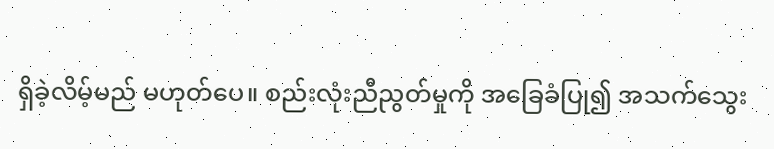ရှိခဲ့လိမ့်မည် မဟုတ်ပေ။ စည်းလုံးညီညွတ်မှုကို အခြေခံပြု၍ အသက်သွေး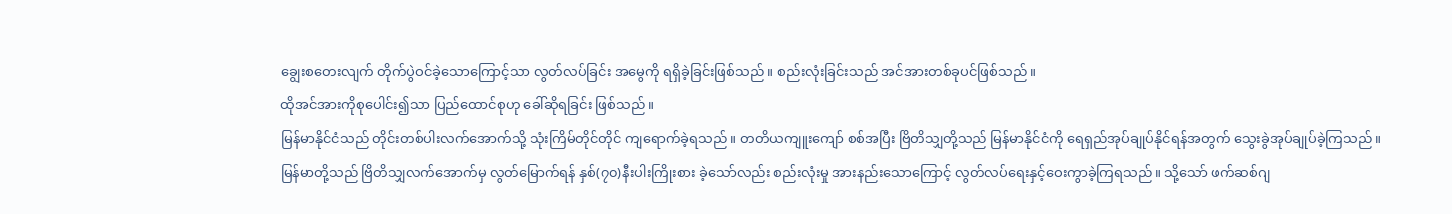ချွေးစတေးလျက် တိုက်ပွဲဝင်ခဲ့သောကြောင့်သာ လွတ်လပ်ခြင်း အမွေကို ရရှိခဲ့ခြင်းဖြစ်သည်။ စည်းလုံးခြင်းသည် အင်အားတစ်ခုပင်ဖြစ်သည်။
ထိုအင်အားကိုစုပေါင်း၍သာ ပြည်ထောင်စုဟု ခေါ်ဆိုရခြင်း ဖြစ်သည်။
မြန်မာနိုင်ငံသည် တိုင်းတစ်ပါးလက်အောက်သို့ သုံးကြိမ်တိုင်တိုင် ကျရောက်ခဲ့ရသည်။ တတိယကျူးကျော် စစ်အပြီး ဗြိတိသျှတို့သည် မြန်မာနိုင်ငံကို ရေရှည်အုပ်ချုပ်နိုင်ရန်အတွက် သွေးခွဲအုပ်ချုပ်ခဲ့ကြသည်။
မြန်မာတို့သည် ဗြိတိသျှလက်အောက်မှ လွတ်မြောက်ရန် နှစ်(၇၀)နီးပါးကြိုးစား ခဲ့သော်လည်း စည်းလုံးမှု အားနည်းသောကြောင့် လွတ်လပ်ရေးနှင့်ဝေးကွာခဲ့ကြရသည်။ သို့သော် ဖက်ဆစ်ဂျ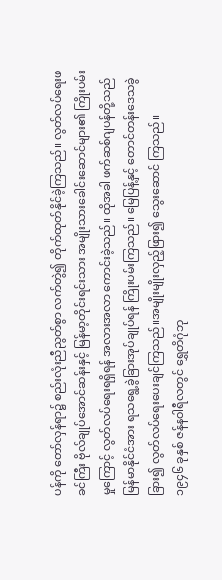ပန်ကို တော်လှန်ရာ၌ စည်းလုံးညီညွတ်စွာ လက်တွဲ၍ တိုက်ထုတ်နိုင်ခဲ့ကြသည်။ လွတ်လပ်ရေးဖခင်ကြီး ဗိုလ်ချုပ်အောင်ဆန်းနှင့် မြန်မာ့တိုင်းရင်းသား အမျိုးသားခေါင်းဆောင်များ၏ ကြိုးပမ်းမှုကြောင့် လွတ်လပ်ရေးရရှိရန် အလားအလာ ကောင်းခဲ့သည်။ ထိုအခါ ဖက်ဆစ်ဂျပန်တို့သည် မြန်မာနိုင်ငံအား ရသရွေ့ခွဲခြားအုပ်ချုပ်ရန် ကြိုးပမ်းကြသည်။ မြေပြန့်နှင့် တောင်တန်းဒေသခွဲခြား၍ လွတ်လပ်ရေးပေးချင်ကြသည်။အမျိုးမျိုးလှည့်ဖြား၍ သွေးဆောင် ကြသည်။
၁၉၄၆ ခုနှစ် ဇန်နဝါရီလတွင် ရွှေတိဂုံဘု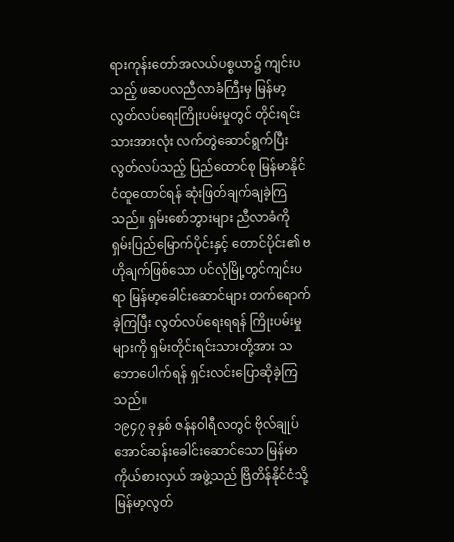ရားကုန်းတော်အလယ်ပစ္စယာ၌ ကျင်းပသည့် ဖဆပလညီလာခံကြီးမှ မြန်မာ့လွတ်လပ်ရေးကြိုးပမ်းမှုတွင် တိုင်းရင်းသားအားလုံး လက်တွဲဆောင်ရွက်ပြီး လွတ်လပ်သည့် ပြည်ထောင်စု မြန်မာနိုင်ငံထူထောင်ရန် ဆုံးဖြတ်ချက်ချခဲ့ကြသည်။ ရှမ်းစော်ဘွားများ ညီလာခံကို ရှမ်းပြည်မြောက်ပိုင်းနှင့် တောင်ပိုင်း၏ ဗဟိုချက်ဖြစ်သော ပင်လုံမြို့တွင်ကျင်းပရာ မြန်မာ့ခေါင်းဆောင်များ တက်ရောက်ခဲ့ကြပြီး လွတ်လပ်ရေးရရန် ကြိုးပမ်းမှုများကို ရှမ်းတိုင်းရင်းသားတို့အား သဘောပေါက်ရန် ရှင်းလင်းပြောဆိုခဲ့ကြသည်။
၁၉၄၇ ခုနှစ် ဇန်နဝါရီလတွင် ဗိုလ်ချုပ်အောင်ဆန်းခေါင်းဆောင်သော မြန်မာကိုယ်စားလှယ် အဖွဲ့သည် ဗြိတိန်နိုင်ငံသို့ မြန်မာ့လွတ်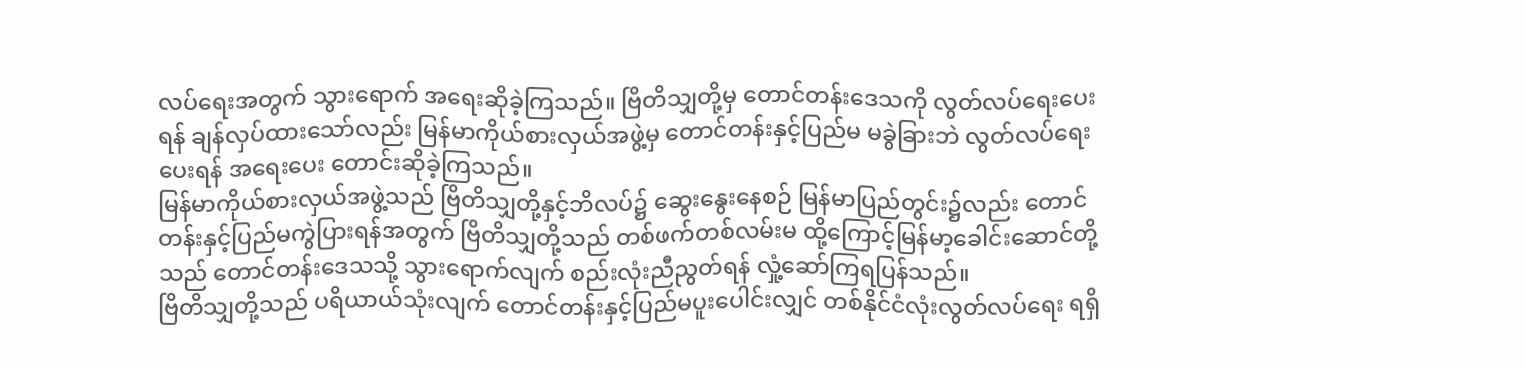လပ်ရေးအတွက် သွားရောက် အရေးဆိုခဲ့ကြသည်။ ဗြိတိသျှတို့မှ တောင်တန်းဒေသကို လွတ်လပ်ရေးပေးရန် ချန်လှပ်ထားသော်လည်း မြန်မာကိုယ်စားလှယ်အဖွဲ့မှ တောင်တန်းနှင့်ပြည်မ မခွဲခြားဘဲ လွတ်လပ်ရေးပေးရန် အရေးပေး တောင်းဆိုခဲ့ကြသည်။
မြန်မာကိုယ်စားလှယ်အဖွဲ့သည် ဗြိတိသျှတို့နှင့်ဘိလပ်၌ ဆွေးနွေးနေစဉ် မြန်မာပြည်တွင်း၌လည်း တောင်တန်းနှင့်ပြည်မကွဲပြားရန်အတွက် ဗြိတိသျှတို့သည် တစ်ဖက်တစ်လမ်းမ ထို့ကြောင့်မြန်မာ့ခေါင်းဆောင်တို့သည် တောင်တန်းဒေသသို့ သွားရောက်လျက် စည်းလုံးညီညွတ်ရန် လှုံ့ဆော်ကြရပြန်သည်။
ဗြိတိသျှတို့သည် ပရိယာယ်သုံးလျက် တောင်တန်းနှင့်ပြည်မပူးပေါင်းလျှင် တစ်နိုင်ငံလုံးလွတ်လပ်ရေး ရရှိ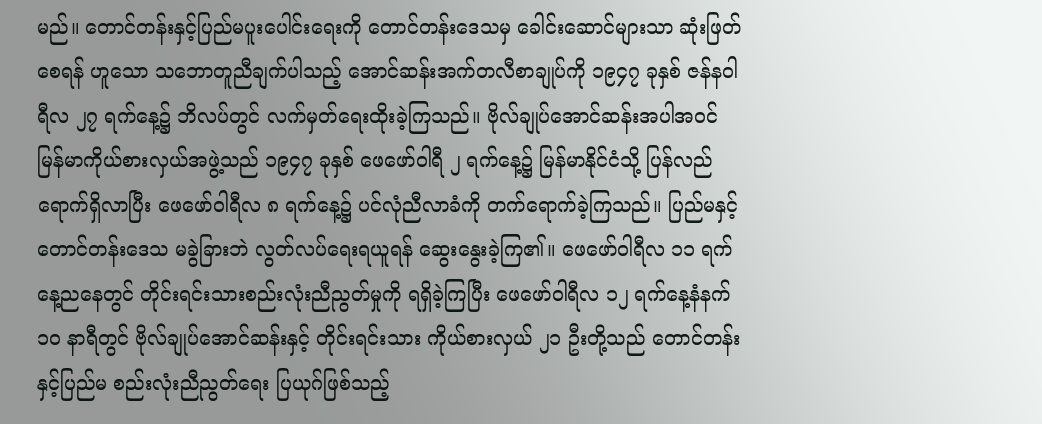မည်။ တောင်တန်းနှင့်ပြည်မပူးပေါင်းရေးကို တောင်တန်းဒေသမှ ခေါင်းဆောင်များသာ ဆုံးဖြတ်စေရန် ဟူသော သဘောတူညီချက်ပါသည့် အောင်ဆန်းအက်တလီစာချုပ်ကို ၁၉၄၇ ခုနှစ် ဇန်နဝါရီလ ၂၇ ရက်နေ့၌ ဘိလပ်တွင် လက်မှတ်ရေးထိုးခဲ့ကြသည်။ ဗိုလ်ချုပ်အောင်ဆန်းအပါအဝင် မြန်မာကိုယ်စားလှယ်အဖွဲ့သည် ၁၉၄၇ ခုနှစ် ဖေဖော်ဝါရီ ၂ ရက်နေ့၌ မြန်မာနိုင်ငံသို့ ပြန်လည်ရောက်ရှိလာပြီး ဖေဖော်ဝါရီလ ၈ ရက်နေ့၌ ပင်လုံညီလာခံကို တက်ရောက်ခဲ့ကြသည်။ ပြည်မနှင့်တောင်တန်းဒေသ မခွဲခြားဘဲ လွတ်လပ်ရေးရယူရန် ဆွေးနွေးခဲ့ကြ၏။ ဖေဖော်ဝါရီလ ၁၁ ရက်နေ့ညနေတွင် တိုင်းရင်းသားစည်းလုံးညီညွတ်မှုကို ရရှိခဲ့ကြပြီး ဖေဖော်ဝါရီလ ၁၂ ရက်နေ့နံနက် ၁၀ နာရီတွင် ဗိုလ်ချုပ်အောင်ဆန်းနှင့် တိုင်းရင်းသား ကိုယ်စားလှယ် ၂၁ ဦးတို့သည် တောင်တန်းနှင့်ပြည်မ စည်းလုံးညီညွတ်ရေး ပြယုဂ်ဖြစ်သည့်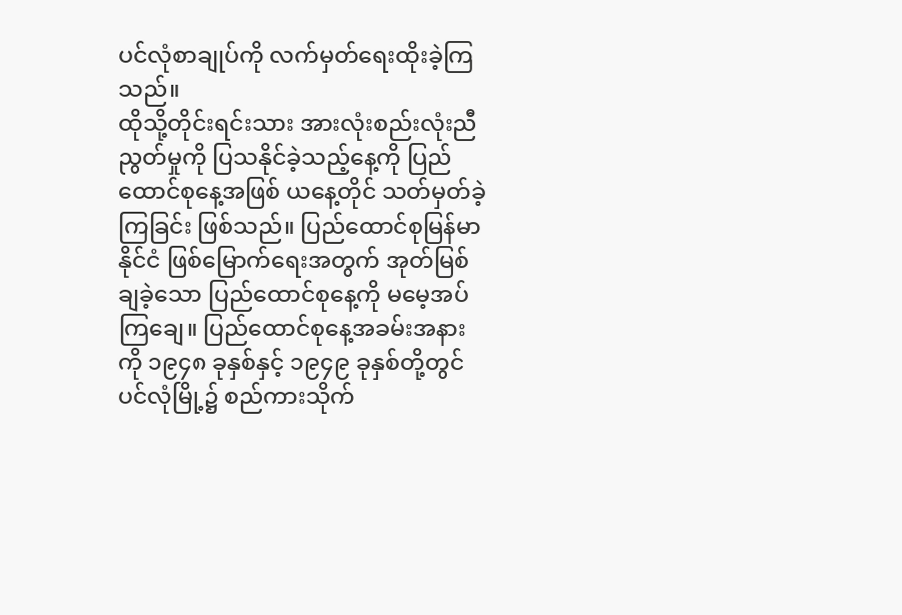ပင်လုံစာချုပ်ကို လက်မှတ်ရေးထိုးခဲ့ကြသည်။
ထိုသို့တိုင်းရင်းသား အားလုံးစည်းလုံးညီညွတ်မှုကို ပြသနိုင်ခဲ့သည့်နေ့ကို ပြည်ထောင်စုနေ့အဖြစ် ယနေ့တိုင် သတ်မှတ်ခဲ့ကြခြင်း ဖြစ်သည်။ ပြည်ထောင်စုမြန်မာနိုင်ငံ ဖြစ်မြောက်ရေးအတွက် အုတ်မြစ်ချခဲ့သော ပြည်ထောင်စုနေ့ကို မမေ့အပ်ကြချေ။ ပြည်ထောင်စုနေ့အခမ်းအနားကို ၁၉၄၈ ခုနှစ်နှင့် ၁၉၄၉ ခုနှစ်တို့တွင် ပင်လုံမြို့၌ စည်ကားသိုက်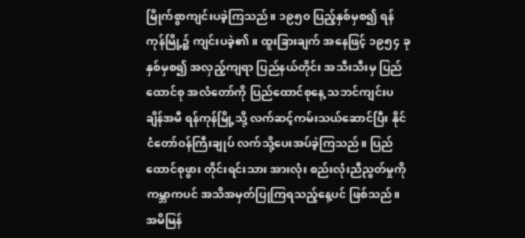မြိုက်စွာကျင်းပခဲ့ကြသည်။ ၁၉၅၀ ပြည့်နှစ်မှစ၍ ရန်ကုန်မြို့၌ ကျင်းပခဲ့၏။ ထူးခြားချက် အနေဖြင့် ၁၉၅၄ ခုနှစ်မှစ၍ အလှည့်ကျရာ ပြည်နယ်တိုင်း အသီးသီးမှ ပြည်ထောင်စု အလံတော်ကို ပြည်ထောင်စုနေ့ သဘင်ကျင်းပချိန်အမီ ရန်ကုန်မြို့သို့ လက်ဆင့်ကမ်းသယ်ဆောင်ပြီး နိုင်ငံတော်ဝန်ကြီးချုပ် လက်သို့ပေးအပ်ခဲ့ကြသည်။ ပြည်ထောင်စုဖွား တိုင်းရင်းသား အားလုံး စည်းလုံးညီညွတ်မှုကို ကမ္ဘာကပင် အသိအမှတ်ပြုကြရသည့်နေ့ပင် ဖြစ်သည်။
အမိမြန်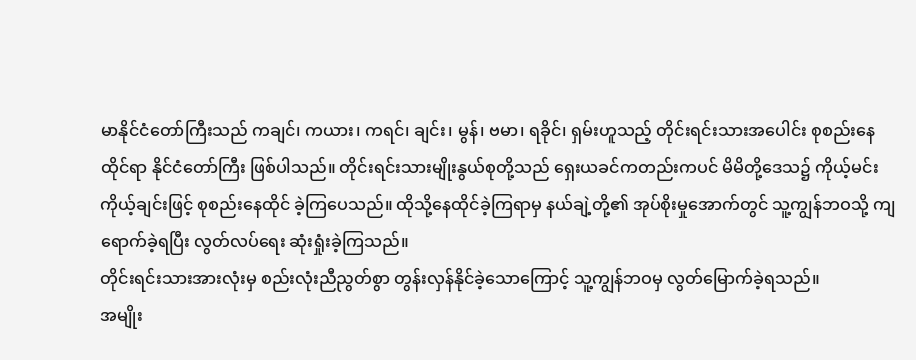မာနိုင်ငံတော်ကြီးသည် ကချင်၊ ကယား၊ ကရင်၊ ချင်း၊ မွန်၊ ဗမာ၊ ရခိုင်၊ ရှမ်းဟူသည့် တိုင်းရင်းသားအပေါင်း စုစည်းနေထိုင်ရာ နိုင်ငံတော်ကြီး ဖြစ်ပါသည်။ တိုင်းရင်းသားမျိုးနွယ်စုတို့သည် ရှေးယခင်ကတည်းကပင် မိမိတို့ဒေသ၌ ကိုယ့်မင်းကိုယ့်ချင်းဖြင့် စုစည်းနေထိုင် ခဲ့ကြပေသည်။ ထိုသို့နေထိုင်ခဲ့ကြရာမှ နယ်ချဲ့တို့၏ အုပ်စိုးမှုအောက်တွင် သူ့ကျွန်ဘဝသို့ ကျရောက်ခဲ့ရပြီး လွတ်လပ်ရေး ဆုံးရှုံးခဲ့ကြသည်။
တိုင်းရင်းသားအားလုံးမှ စည်းလုံးညီညွတ်စွာ တွန်းလှန်နိုင်ခဲ့သောကြောင့် သူ့ကျွန်ဘဝမှ လွတ်မြောက်ခဲ့ရသည်။
အမျိုး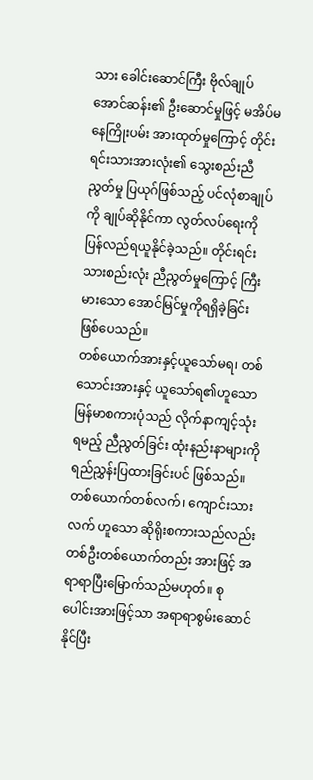သား ခေါင်းဆောင်ကြီး ဗိုလ်ချုပ်အောင်ဆန်း၏ ဦးဆောင်မှုဖြင့် မအိပ်မနေကြိုးပမ်း အားထုတ်မှုကြောင့် တိုင်းရင်းသားအားလုံး၏ သွေးစည်းညီညွတ်မှု ပြယုဂ်ဖြစ်သည့် ပင်လုံစာချုပ်ကို ချုပ်ဆိုနိုင်ကာ လွတ်လပ်ရေးကို ပြန်လည်ရယူနိုင်ခဲ့သည်။ တိုင်းရင်းသားစည်းလုံး ညီညွတ်မှုကြောင့် ကြီးမားသော အောင်မြင်မှုကိုရရှိခဲ့ခြင်း ဖြစ်ပေသည်။
တစ်ယောက်အားနှင့်ယူသော်မရ၊ တစ်သောင်းအားနှင့် ယူသော်ရ၏ဟူသော မြန်မာစကားပုံသည် လိုက်နာကျင့်သုံးရမည့် ညီညွတ်ခြင်း ထုံးနည်းနာများကို ရည်ညွှန်းပြထားခြင်းပင် ဖြစ်သည်။ တစ်ယောက်တစ်လက်၊ ကျောင်းသားလက် ဟူသော ဆိုရိုးစကားသည်လည်း တစ်ဦးတစ်ယောက်တည်း အားဖြင့် အရာရာပြီးမြောက်သည်မဟုတ်။ စုပေါင်းအားဖြင့်သာ အရာရာစွမ်းဆောင်နိုင်ပြီး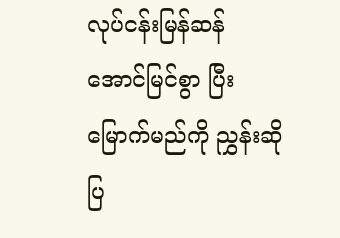လုပ်ငန်းမြန်ဆန် အောင်မြင်စွာ ပြီးမြောက်မည်ကို ညွှန်းဆိုပြ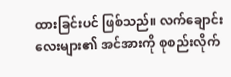ထားခြင်းပင် ဖြစ်သည်။ လက်ချောင်းလေးများ၏ အင်အားကို စုစည်းလိုက်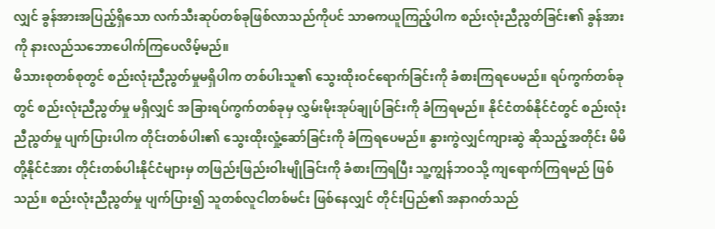လျှင် ခွန်အားအပြည့်ရှိသော လက်သီးဆုပ်တစ်ခုဖြစ်လာသည်ကိုပင် သာဓကယူကြည့်ပါက စည်းလုံးညီညွတ်ခြင်း၏ ခွန်အားကို နားလည်သဘောပေါက်ကြပေလိမ့်မည်။
မိသားစုတစ်စုတွင် စည်းလုံးညီညွတ်မှုမရှိပါက တစ်ပါးသူ၏ သွေးထိုးဝင်ရောက်ခြင်းကို ခံစားကြရပေမည်။ ရပ်ကွက်တစ်ခုတွင် စည်းလုံးညီညွတ်မှု မရှိလျှင် အခြားရပ်ကွက်တစ်ခုမှ လွှမ်းမိုးအုပ်ချုပ်ခြင်းကို ခံကြရမည်။ နိုင်ငံတစ်နိုင်ငံတွင် စည်းလုံးညီညွတ်မှု ပျက်ပြားပါက တိုင်းတစ်ပါး၏ သွေးထိုးလှုံ့ဆော်ခြင်းကို ခံကြရပေမည်။ နွားကွဲလျှင်ကျားဆွဲ ဆိုသည့်အတိုင်း မိမိတို့နိုင်ငံအား တိုင်းတစ်ပါးနိုင်ငံများမှ တဖြည်းဖြည်းဝါးမျိုခြင်းကို ခံစားကြရပြီး သူ့ကျွန်ဘဝသို့ ကျရောက်ကြရမည် ဖြစ်သည်။ စည်းလုံးညီညွတ်မှု ပျက်ပြား၍ သူတစ်လူငါတစ်မင်း ဖြစ်နေလျှင် တိုင်းပြည်၏ အနာဂတ်သည်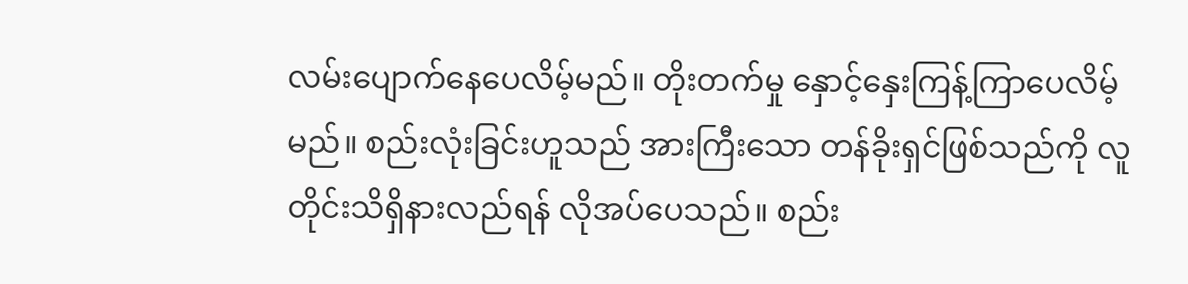လမ်းပျောက်နေပေလိမ့်မည်။ တိုးတက်မှု နှောင့်နှေးကြန့်ကြာပေလိမ့်မည်။ စည်းလုံးခြင်းဟူသည် အားကြီးသော တန်ခိုးရှင်ဖြစ်သည်ကို လူတိုင်းသိရှိနားလည်ရန် လိုအပ်ပေသည်။ စည်း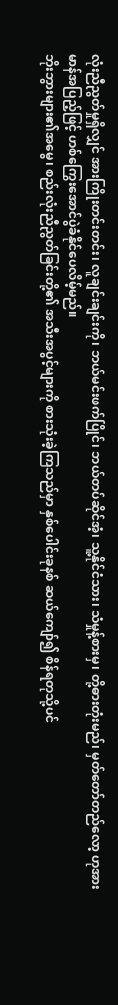လုံးညီညွတ်မှုရှိလျှင် အားကြိုးတင်းတင်း၊ လူချင်းချင်းကို၊ ဘယ်မင်းဖက်ပြိုင်၊ ဘယ်တပ်ဆိုင်အံ့၊ သူ့နိုင်ငံသား၊ သံမှုန့်စားမှ၊ တို့ဓားတုံးမည်၊ မှတ်တော်တည်လော့ ဟုအားမာန်အပြည့်ဖြင့် ဟစ်ကြွေးအောင်ပွဲခံနိုင်ပေလိမ့်မည်။
ဘိုးဘွားများ၏အမွေ၊ စည်းလုံးညီညွတ်ခြင်းတို့၏ အသီးအပွင့်များကို စားသုံးခဲ့ကြသည်မှာ နှစ်ပေါင်းခုနစ် ဆယ်ကျော်၍ စိန်ရတုသို့ပင်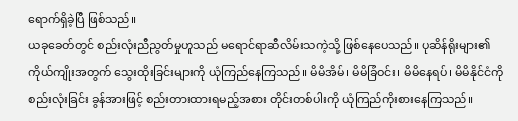ရောက်ရှိခဲ့ပြီ ဖြစ်သည်။
ယခုခေတ်တွင် စည်းလုံးညီညွတ်မှုဟူသည် မရောင်ရာဆီလိမ်းသကဲ့သို့ ဖြစ်နေပေသည်။ ပုဆိန်ရိုးများ၏ ကိုယ်ကျိုးအတွက် သွေးထိုးခြင်းများကို ယုံကြည်နေကြသည်။ မိမိအိမ်၊ မိမိခြံဝင်း၊ မိမိနေရပ်၊ မိမိနိုင်ငံကို စည်းလုံးခြင်း ခွန်အားဖြင့် စည်းတားထားရမည့်အစား တိုင်းတစ်ပါးကို ယုံကြည်ကိုးစားနေကြသည်။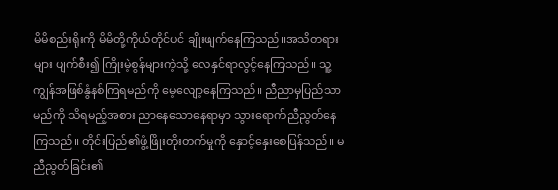မိမိစည်းရိုးကို မိမိတို့ကိုယ်တိုင်ပင် ချိုးဖျက်နေကြသည်။အသိတရားများ ပျက်စီး၍ ကြိုးမဲ့စွန်များကဲ့သို့ လေနှင်ရာလွင့်နေကြသည်။ သူ့ကျွန်အဖြစ်နွံနစ်ကြရမည်ကို မေ့လျော့နေကြသည်။ ညီညာမှပြည်သာမည်ကို သိရမည့်အစား ညာနေသောနေရာမှာ သွားရောက်ညီညွတ်နေကြသည်။ တိုင်းပြည်၏ဖွံ့ဖြိုးတိုးတက်မှုကို နှောင့်နှေးစေပြန်သည်။ မညီညွတ်ခြင်း၏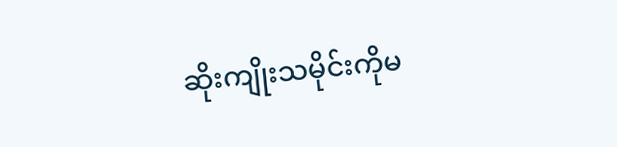ဆိုးကျိုးသမိုင်းကိုမ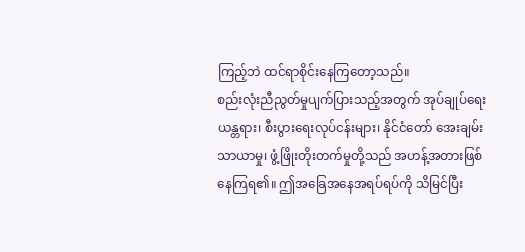ကြည့်ဘဲ ထင်ရာစိုင်းနေကြတော့သည်။
စည်းလုံးညီညွတ်မှုပျက်ပြားသည့်အတွက် အုပ်ချုပ်ရေးယန္တရား၊ စီးပွားရေးလုပ်ငန်းများ၊ နိုင်ငံတော် အေးချမ်းသာယာမှု၊ ဖွံ့ဖြိုးတိုးတက်မှုတို့သည် အဟန့်အတားဖြစ်နေကြရ၏။ ဤအခြေအနေအရပ်ရပ်ကို သိမြင်ပြီး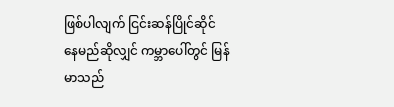ဖြစ်ပါလျက် ငြင်းဆန်ပြိုင်ဆိုင် နေမည်ဆိုလျှင် ကမ္ဘာပေါ်တွင် မြန်မာသည်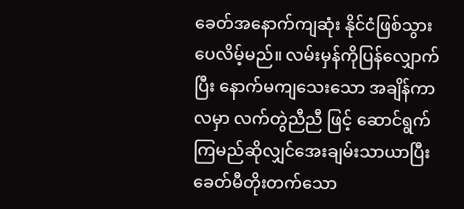ခေတ်အနောက်ကျဆုံး နိုင်ငံဖြစ်သွားပေလိမ့်မည်။ လမ်းမှန်ကိုပြန်လျှောက်ပြီး နောက်မကျသေးသော အချိန်ကာလမှာ လက်တွဲညီညီ ဖြင့် ဆောင်ရွက်ကြမည်ဆိုလျှင်အေးချမ်းသာယာပြီး ခေတ်မီတိုးတက်သော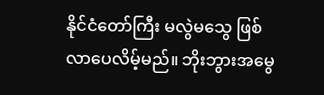နိုင်ငံတော်ကြီး မလွဲမသွေ ဖြစ်လာပေလိမ့်မည်။ ဘိုးဘွားအမွေ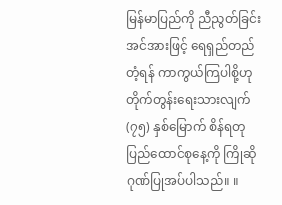မြန်မာပြည်ကို ညီညွတ်ခြင်း အင်အားဖြင့် ရေရှည်တည်တံ့ရန် ကာကွယ်ကြပါစို့ဟု တိုက်တွန်းရေးသားလျက် (၇၅) နှစ်မြောက် စိန်ရတုပြည်ထောင်စုနေ့ကို ကြိုဆိုဂုဏ်ပြုအပ်ပါသည်။ ။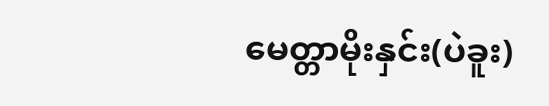မေတ္တာမိုးနှင်း(ပဲခူး)